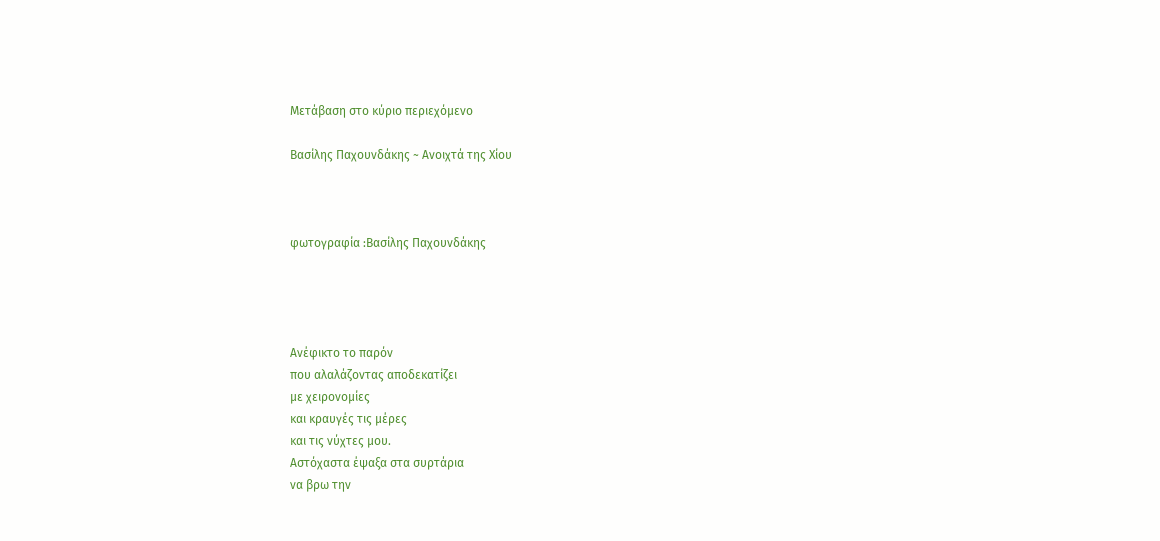Μετάβαση στο κύριο περιεχόμενο

Βασίλης Παχουνδάκης ~ Ανοιχτά της Χίου



φωτογραφία :Βασίλης Παχουνδάκης




Ανέφικτο το παρόν
που αλαλάζοντας αποδεκατίζει
με χειρονομίες
και κραυγές τις μέρες
και τις νύχτες μου.
Αστόχαστα έψαξα στα συρτάρια
να βρω την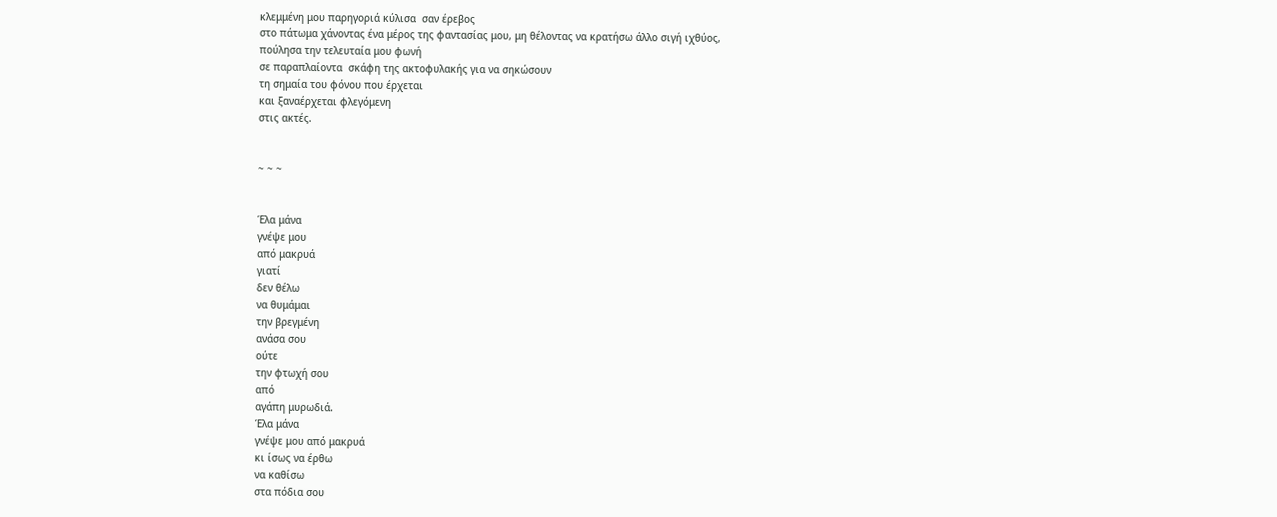κλεμμένη μου παρηγοριά κύλισα  σαν έρεβος
στο πάτωμα χάνοντας ένα μέρος της φαντασίας μου, μη θέλοντας να κρατήσω άλλο σιγή ιχθύος,
πούλησα την τελευταία μου φωνή
σε παραπλαίοντα  σκάφη της ακτοφυλακής για να σηκώσουν
τη σημαία του φόνου που έρχεται
και ξαναέρχεται φλεγόμενη
στις ακτές.


~ ~ ~


Έλα μάνα
γνέψε μου
από μακρυά
γιατί
δεν θέλω
να θυμάμαι
την βρεγμένη
ανάσα σου
ούτε
την φτωχή σου
από
αγάπη μυρωδιά.
Έλα μάνα
γνέψε μου από μακρυά
κι ίσως να έρθω
να καθίσω
στα πόδια σου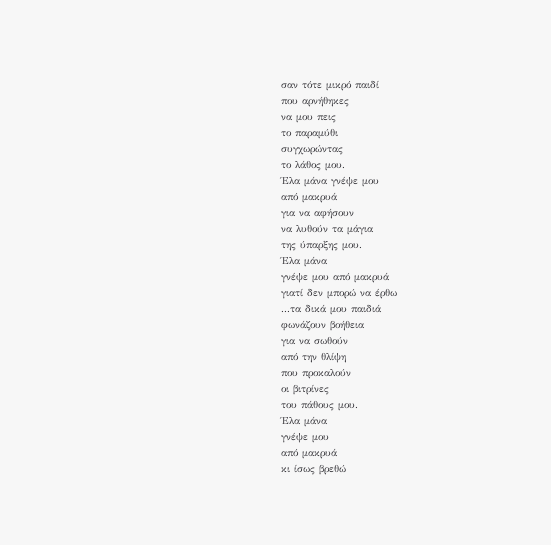σαν τότε μικρό παιδί
που αρνήθηκες
να μου πεις
το παραμύθι
συγχωρώντας
το λάθος μου.
Έλα μάνα γνέψε μου
από μακρυά
για να αφήσουν
να λυθούν τα μάγια
της ύπαρξης μου.
Έλα μάνα
γνέψε μου από μακρυά
γιατί δεν μπορώ να έρθω
...τα δικά μου παιδιά
φωνάζουν βοήθεια
για να σωθούν
από την θλίψη
που προκαλούν
οι βιτρίνες
του πάθους μου.
Έλα μάνα
γνέψε μου
από μακρυά
κι ίσως βρεθώ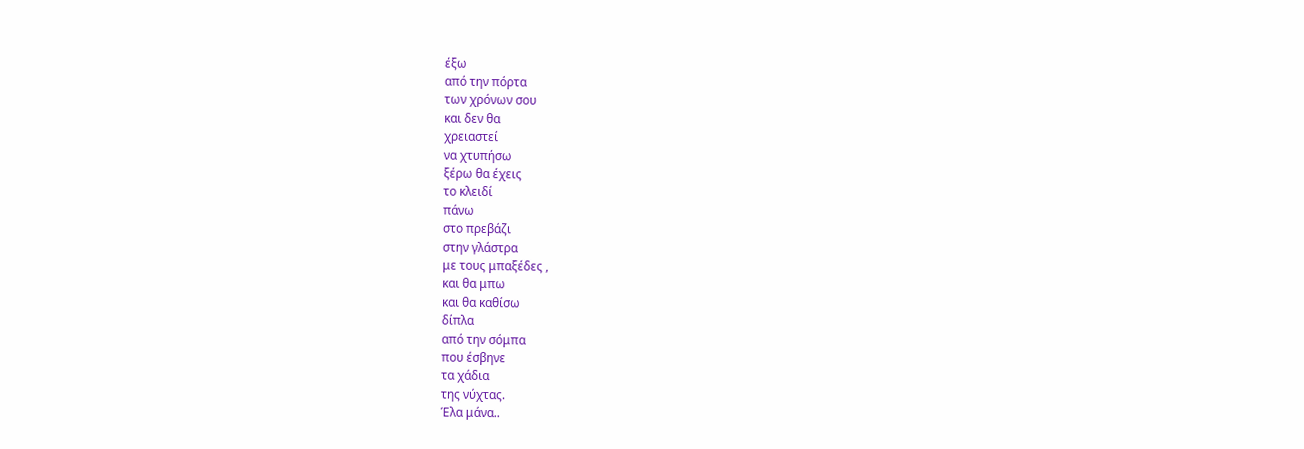έξω
από την πόρτα
των χρόνων σου
και δεν θα
χρειαστεί
να χτυπήσω
ξέρω θα έχεις
το κλειδί
πάνω
στο πρεβάζι
στην γλάστρα
με τους μπαξέδες ,
και θα μπω
και θα καθίσω
δίπλα
από την σόμπα
που έσβηνε
τα χάδια
της νύχτας.
Έλα μάνα..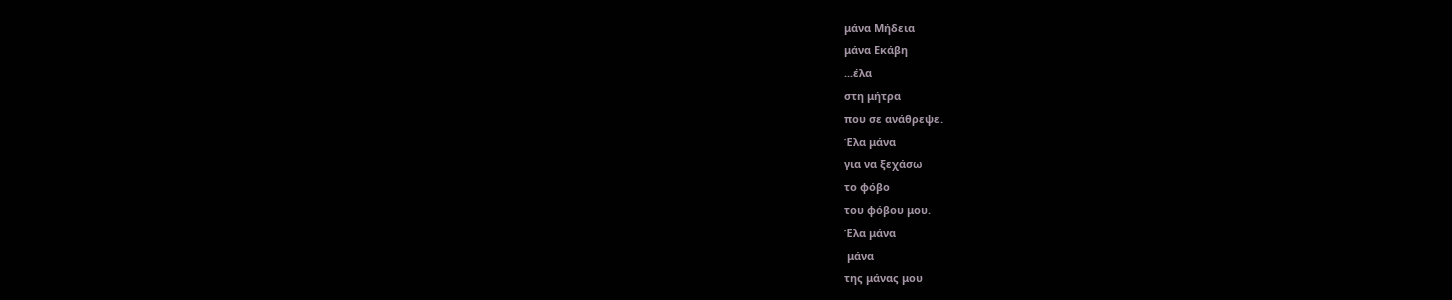μάνα Μήδεια
μάνα Εκάβη
...έλα
στη μήτρα
που σε ανάθρεψε.
Έλα μάνα
για να ξεχάσω
το φόβο
του φόβου μου.
Έλα μάνα
 μάνα
της μάνας μου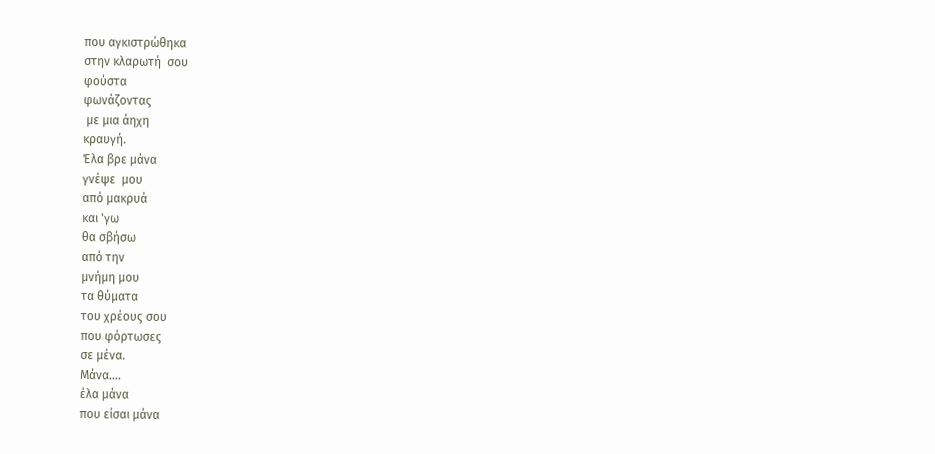που αγκιστρώθηκα
στην κλαρωτή  σου
φούστα
φωνάζοντας
 με μια άηχη
κραυγή.
Έλα βρε μάνα
γνέψε  μου
από μακρυά
και 'γω
θα σβήσω
από την
μνήμη μου
τα θύματα
του χρέους σου
που φόρτωσες
σε μένα.
Μάνα....
έλα μάνα
που είσαι μάνα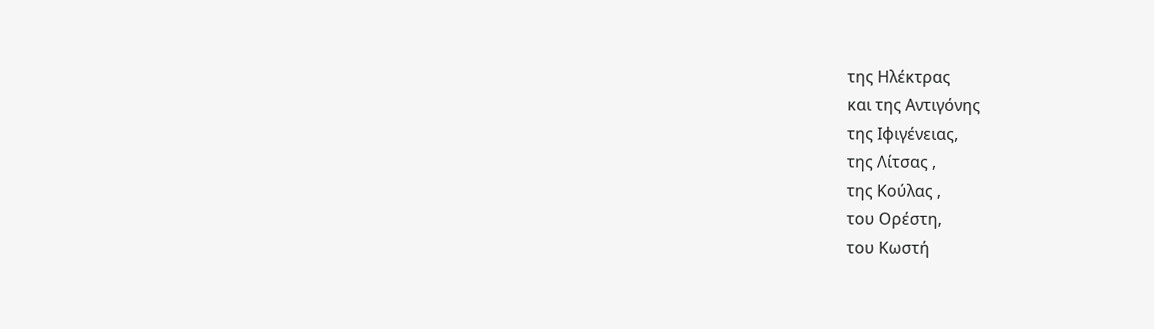της Ηλέκτρας
και της Αντιγόνης
της Ιφιγένειας,
της Λίτσας ,
της Κούλας ,
του Ορέστη,
του Κωστή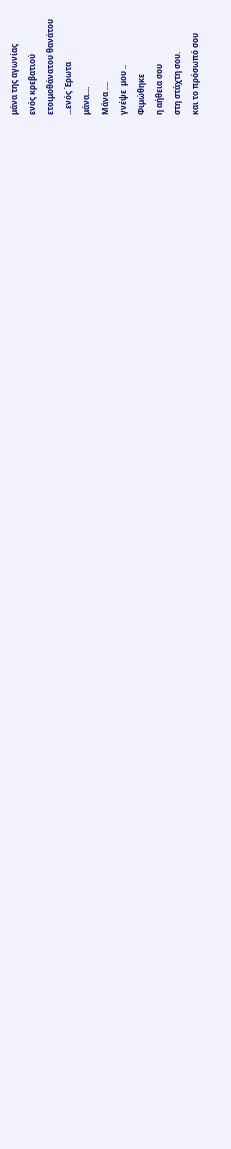μάνα της αγωνίας
ενός κρεβατιού
ετοιμοθάνατου θανάτου
...ενός Έρωτα
μάνα....
Μάνα ....
γνέψε  μου ..
Φιμώθηκε
η αήθεια σου
στη στάχτη σου.
και το πρόσωπό σου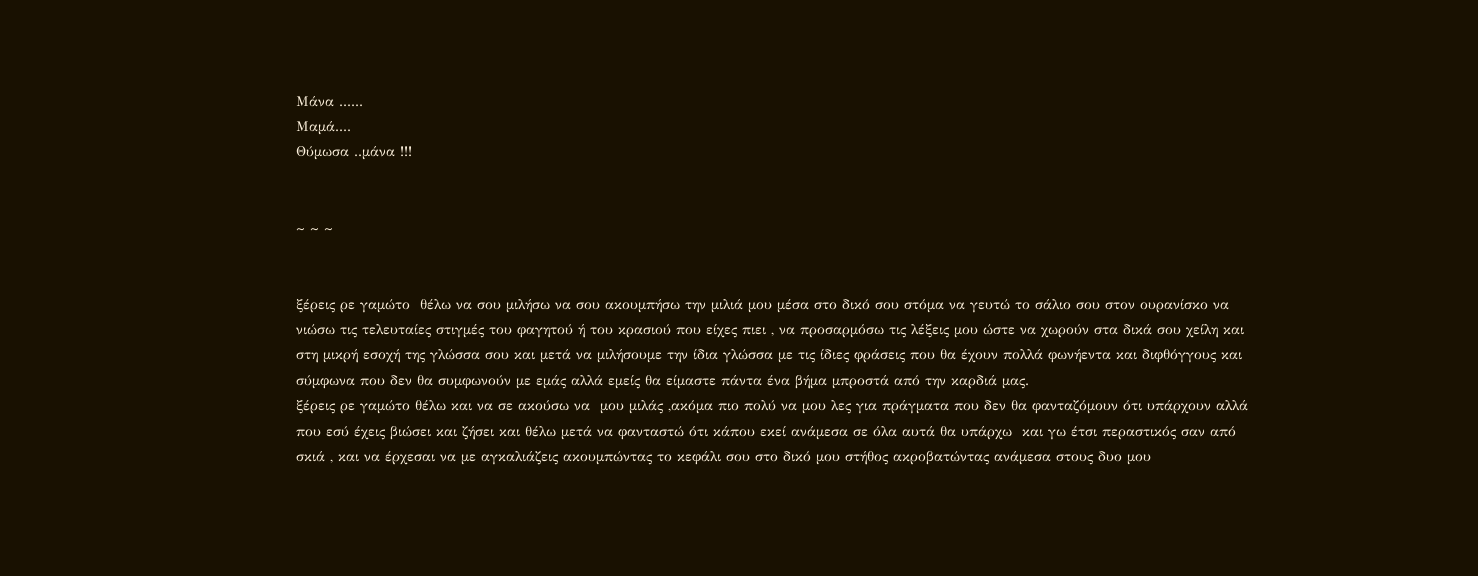Μάνα ......
Μαμά....
Θύμωσα ..μάνα !!!


~ ~ ~


ξέρεις ρε γαμώτο  θέλω να σου μιλήσω να σου ακουμπήσω την μιλιά μου μέσα στο δικό σου στόμα να γευτώ το σάλιο σου στον ουρανίσκο να νιώσω τις τελευταίες στιγμές του φαγητού ή του κρασιού που είχες πιει , να προσαρμόσω τις λέξεις μου ώστε να χωρούν στα δικά σου χείλη και στη μικρή εσοχή της γλώσσα σου και μετά να μιλήσουμε την ίδια γλώσσα με τις ίδιες φράσεις που θα έχουν πολλά φωνήεντα και διφθόγγους και σύμφωνα που δεν θα συμφωνούν με εμάς αλλά εμείς θα είμαστε πάντα ένα βήμα μπροστά από την καρδιά μας.
ξέρεις ρε γαμώτο θέλω και να σε ακούσω να  μου μιλάς ,ακόμα πιο πολύ να μου λες για πράγματα που δεν θα φανταζόμουν ότι υπάρχουν αλλά που εσύ έχεις βιώσει και ζήσει και θέλω μετά να φανταστώ ότι κάπου εκεί ανάμεσα σε όλα αυτά θα υπάρχω  και γω έτσι περαστικός σαν από σκιά , και να έρχεσαι να με αγκαλιάζεις ακουμπώντας το κεφάλι σου στο δικό μου στήθος ακροβατώντας ανάμεσα στους δυο μου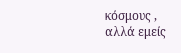κόσμους , αλλά εμείς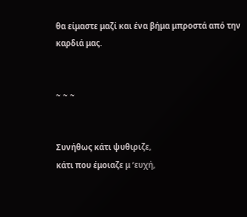θα είμαστε μαζί και ένα βήμα μπροστά από την καρδιά μας.


~ ~ ~


Συνήθως κάτι ψυθιριζε,
κάτι που έμοιαζε μ ‘ευχή,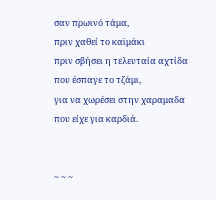σαν πρωινό τάμα,
πριν χαθεί το καϊμάκι
πριν σβήσει η τελευταία αχτίδα
που έσπαγε το τζάμι,
για να χωρέσει στην χαραμαδα
που είχε για καρδιά.


~ ~ ~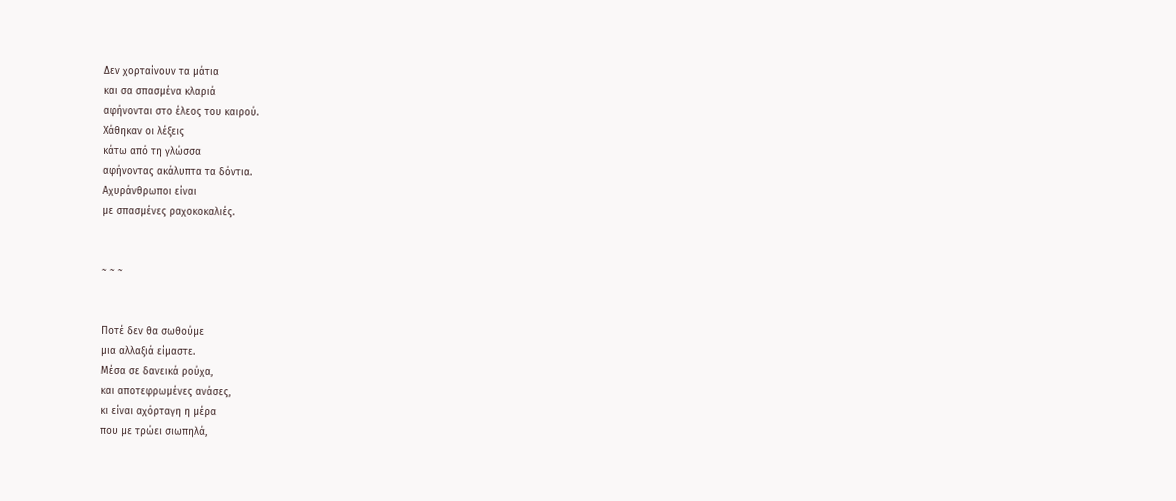Δεν χορταίνουν τα μάτια
και σα σπασμένα κλαριά
αφήνονται στο έλεος του καιρού.
Χάθηκαν οι λέξεις
κάτω από τη γλώσσα
αφήνοντας ακάλυπτα τα δόντια.
Αχυράνθρωποι είναι
με σπασμένες ραχοκοκαλιές.


~ ~ ~


Ποτέ δεν θα σωθούμε
μια αλλαξιά είμαστε.
Μέσα σε δανεικά ρούχα,
και αποτεφρωμένες ανάσες,
κι είναι αχόρταγη η μέρα
που με τρώει σιωπηλά,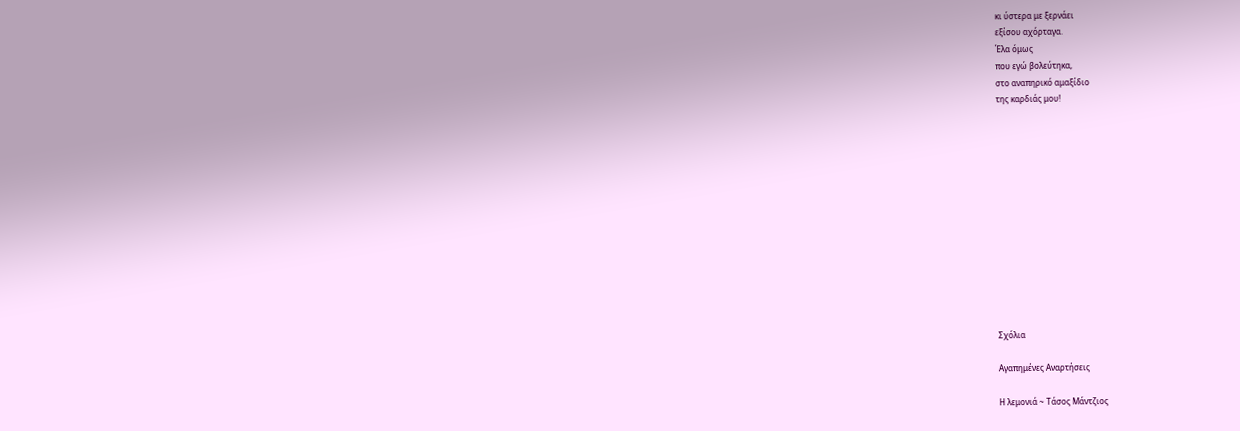κι ύστερα με ξερνάει
εξίσου αχόρταγα.
Έλα όμως
που εγώ βολεύτηκα,
στο αναπηρικό αμαξίδιο
της καρδιάς μου!













Σχόλια

Αγαπημένες Αναρτήσεις

Η λεμονιά ~ Τάσος Μάντζιος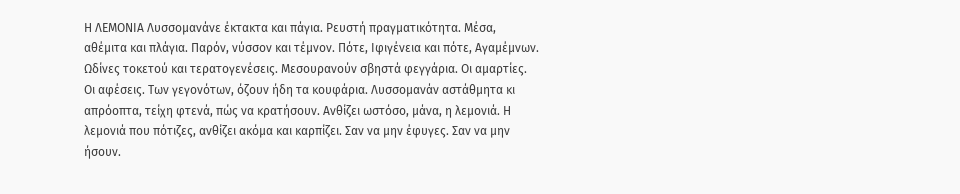Η ΛΕΜΟΝΙΑ Λυσσομανάνε έκτακτα και πάγια. Ρευστή πραγματικότητα. Μέσα, αθέμιτα και πλάγια. Παρόν, νύσσον και τέμνον. Πότε, Ιφιγένεια και πότε, Αγαμέμνων. Ωδίνες τοκετού και τερατογενέσεις. Μεσουρανούν σβηστά φεγγάρια. Οι αμαρτίες. Οι αφέσεις. Των γεγονότων, όζουν ήδη τα κουφάρια. Λυσσομανάν αστάθμητα κι απρόοπτα, τείχη φτενά, πώς να κρατήσουν. Ανθίζει ωστόσο, μάνα, η λεμονιά. Η λεμονιά που πότιζες, ανθίζει ακόμα και καρπίζει. Σαν να μην έφυγες. Σαν να μην ήσουν.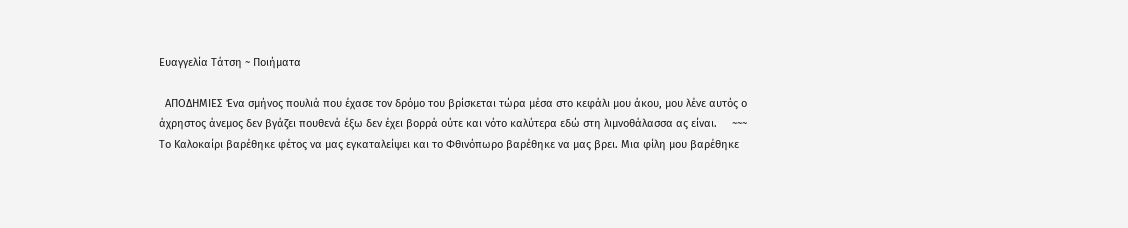Ευαγγελία Τάτση ~ Ποιήματα

  ΑΠΟΔΗΜΙΕΣ Ένα σμήνος πουλιά που έχασε τον δρόμο του βρίσκεται τώρα μέσα στο κεφάλι μου άκου, μου λένε αυτός ο άχρηστος άνεμος δεν βγάζει πουθενά έξω δεν έχει βορρά ούτε και νότο καλύτερα εδώ στη λιμνοθάλασσα ας είναι.     ~~~       Το Καλοκαίρι βαρέθηκε φέτος να μας εγκαταλείψει και το Φθινόπωρο βαρέθηκε να μας βρει. Μια φίλη μου βαρέθηκε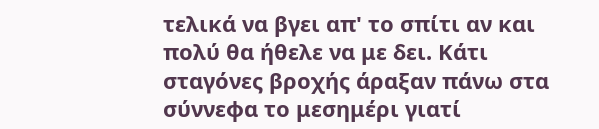τελικά να βγει απ' το σπίτι αν και πολύ θα ήθελε να με δει. Κάτι σταγόνες βροχής άραξαν πάνω στα σύννεφα το μεσημέρι γιατί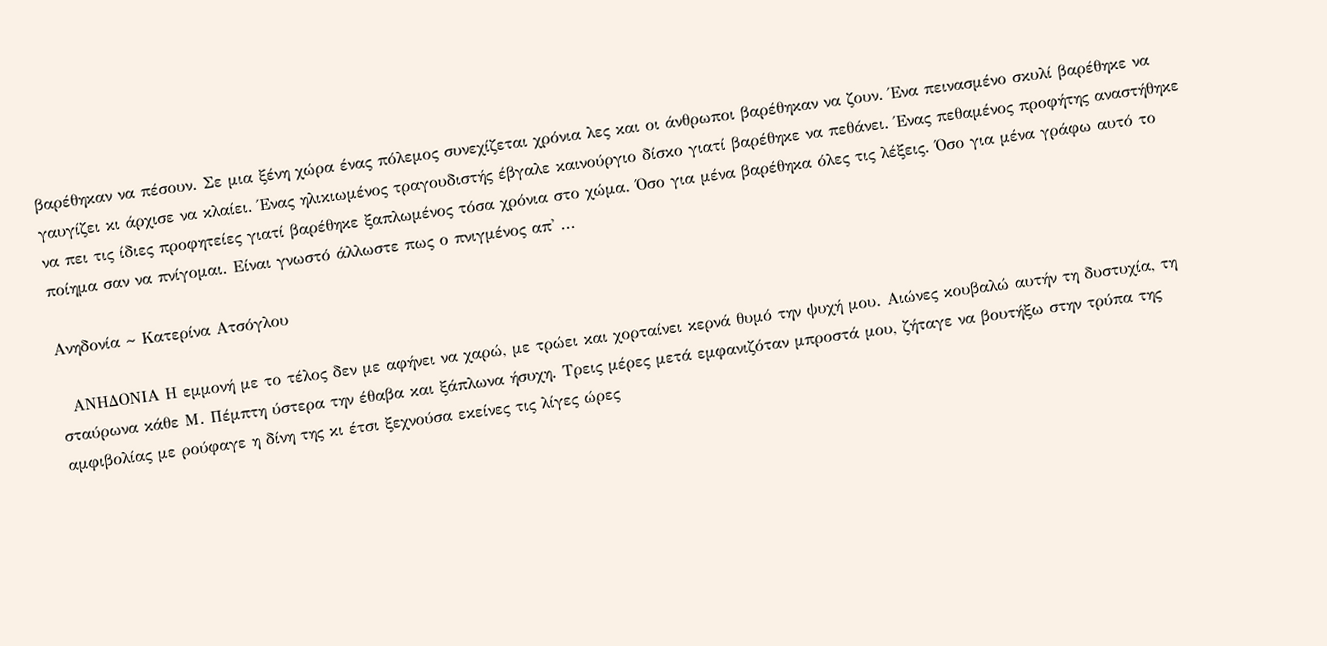βαρέθηκαν να πέσουν. Σε μια ξένη χώρα ένας πόλεμος συνεχίζεται χρόνια λες και οι άνθρωποι βαρέθηκαν να ζουν. Ένα πεινασμένο σκυλί βαρέθηκε να γαυγίζει κι άρχισε να κλαίει. Ένας ηλικιωμένος τραγουδιστής έβγαλε καινούργιο δίσκο γιατί βαρέθηκε να πεθάνει. Ένας πεθαμένος προφήτης αναστήθηκε να πει τις ίδιες προφητείες γιατί βαρέθηκε ξαπλωμένος τόσα χρόνια στο χώμα. Όσο για μένα βαρέθηκα όλες τις λέξεις. Όσο για μένα γράφω αυτό το ποίημα σαν να πνίγομαι. Είναι γνωστό άλλωστε πως ο πνιγμένος απ' ...

Ανηδονία ~ Κατερίνα Ατσόγλου

  ΑΝΗΔΟΝΙΑ Η εμμονή με το τέλος δεν με αφήνει να χαρώ, με τρώει και χορταίνει κερνά θυμό την ψυχή μου. Αιώνες κουβαλώ αυτήν τη δυστυχία, τη σταύρωνα κάθε Μ. Πέμπτη ύστερα την έθαβα και ξάπλωνα ήσυχη. Τρεις μέρες μετά εμφανιζόταν μπροστά μου, ζήταγε να βουτήξω στην τρύπα της αμφιβολίας με ρούφαγε η δίνη της κι έτσι ξεχνούσα εκείνες τις λίγες ώρες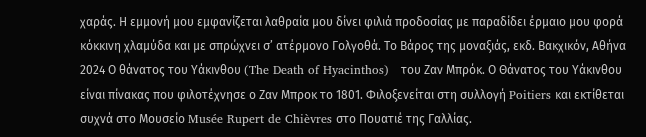χαράς. Η εμμονή μου εμφανίζεται λαθραία μου δίνει φιλιά προδοσίας με παραδίδει έρμαιο μου φορά κόκκινη χλαμύδα και με σπρώχνει σ’ ατέρμονο Γολγοθά. Το Βάρος της μοναξιάς, εκδ. Βακχικόν, Αθήνα 2024 Ο θάνατος του Υάκινθου (The Death of Hyacinthos)   του Ζαν Μπρόκ. Ο Θάνατος του Υάκινθου είναι πίνακας που φιλοτέχνησε ο Ζαν Μπροκ το 1801. Φιλοξενείται στη συλλογή Poitiers και εκτίθεται συχνά στο Μουσείο Musée Rupert de Chièvres στο Πουατιέ της Γαλλίας.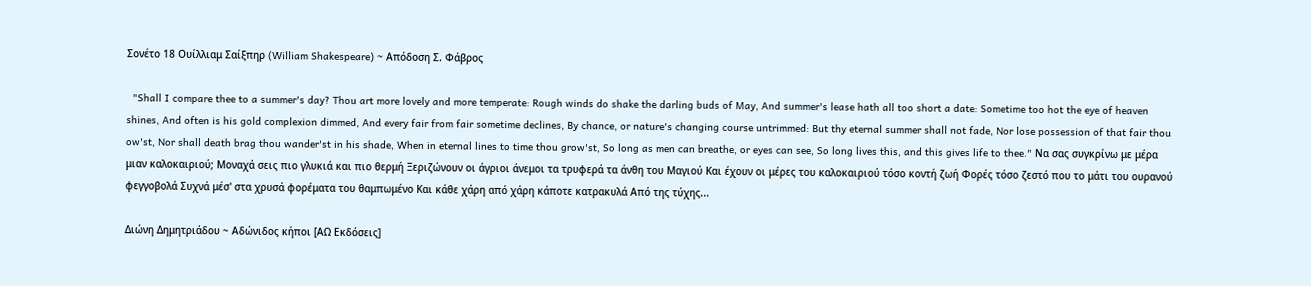Σονέτο 18 Ουίλλιαμ Σαίξπηρ (William Shakespeare) ~ Απόδοση Σ. Φάβρος

  "Shall I compare thee to a summer's day? Thou art more lovely and more temperate: Rough winds do shake the darling buds of May, And summer's lease hath all too short a date: Sometime too hot the eye of heaven shines, And often is his gold complexion dimmed, And every fair from fair sometime declines, By chance, or nature's changing course untrimmed: But thy eternal summer shall not fade, Nor lose possession of that fair thou ow'st, Nor shall death brag thou wander'st in his shade, When in eternal lines to time thou grow'st, So long as men can breathe, or eyes can see, So long lives this, and this gives life to thee." Να σας συγκρίνω με μέρα μιαν καλοκαιριού; Μοναχά σεις πιο γλυκιά και πιο θερμή Ξεριζώνουν οι άγριοι άνεμοι τα τρυφερά τα άνθη του Μαγιού Και έχουν οι μέρες του καλοκαιριού τόσο κοντή ζωή Φορές τόσο ζεστό που το μάτι του ουρανού φεγγοβολά Συχνά μέσ' στα χρυσά φορέματα του θαμπωμένο Και κάθε χάρη από χάρη κάποτε κατρακυλά Από της τύχης...

Διώνη Δημητριάδου ~ Αδώνιδος κήποι [ΑΩ Εκδόσεις]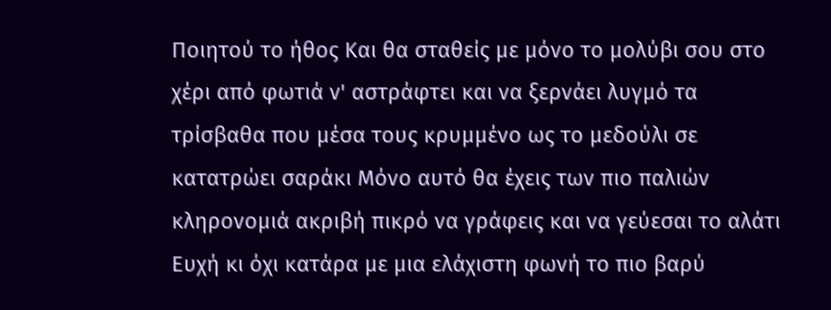Ποιητού το ήθος Και θα σταθείς με μόνο το μολύβι σου στο χέρι από φωτιά ν' αστράφτει και να ξερνάει λυγμό τα τρίσβαθα που μέσα τους κρυμμένο ως το μεδούλι σε κατατρώει σαράκι Μόνο αυτό θα έχεις των πιο παλιών κληρονομιά ακριβή πικρό να γράφεις και να γεύεσαι το αλάτι Ευχή κι όχι κατάρα με μια ελάχιστη φωνή το πιο βαρύ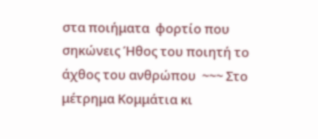στα ποιήματα  φορτίο που σηκώνεις Ήθος του ποιητή το άχθος του ανθρώπου  ~~~ Στο μέτρημα Κομμάτια κι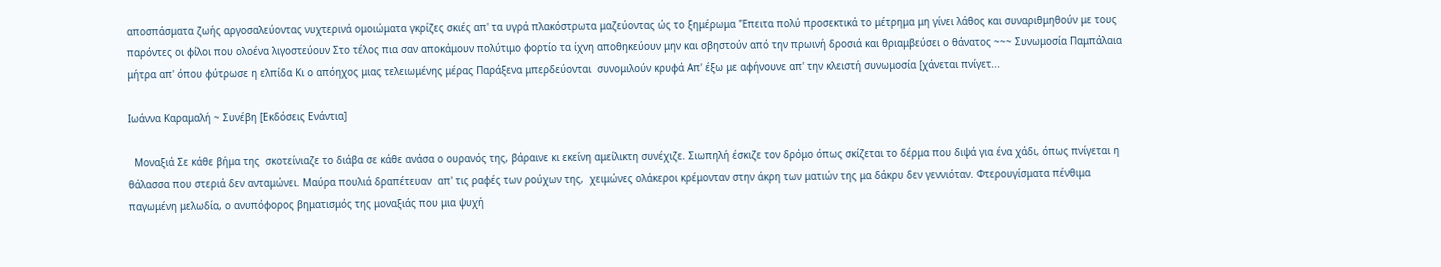αποσπάσματα ζωής αργοσαλεύοντας νυχτερινά ομοιώματα γκρίζες σκιές απ' τα υγρά πλακόστρωτα μαζεύοντας ώς το ξημέρωμα 'Έπειτα πολύ προσεκτικά το μέτρημα μη γίνει λάθος και συναριθμηθούν με τους παρόντες οι φίλοι που ολοένα λιγοστεύουν Στο τέλος πια σαν αποκάμουν πολύτιμο φορτίο τα ίχνη αποθηκεύουν μην και σβηστούν από την πρωινή δροσιά και θριαμβεύσει ο θάνατος ~~~ Συνωμοσία Παμπάλαια μήτρα απ' όπου φύτρωσε η ελπίδα Κι ο απόηχος μιας τελειωμένης μέρας Παράξενα μπερδεύονται  συνομιλούν κρυφά Απ' έξω με αφήνουνε απ' την κλειστή συνωμοσία [χάνεται πνίγετ...

Ιωάννα Καραμαλή ~ Συνέβη [Εκδόσεις Ενάντια]

  Μοναξιά Σε κάθε βήμα της  σκοτείνιαζε το διάβα σε κάθε ανάσα ο ουρανός της, βάραινε κι εκείνη αμείλικτη συνέχιζε. Σιωπηλή έσκιζε τον δρόμο όπως σκίζεται το δέρμα που διψά για ένα χάδι, όπως πνίγεται η θάλασσα που στεριά δεν ανταμώνει. Μαύρα πουλιά δραπέτευαν  απ' τις ραφές των ρούχων της,  χειμώνες ολάκεροι κρέμονταν στην άκρη των ματιών της μα δάκρυ δεν γεννιόταν. Φτερουγίσματα πένθιμα παγωμένη μελωδία, ο ανυπόφορος βηματισμός της μοναξιάς που μια ψυχή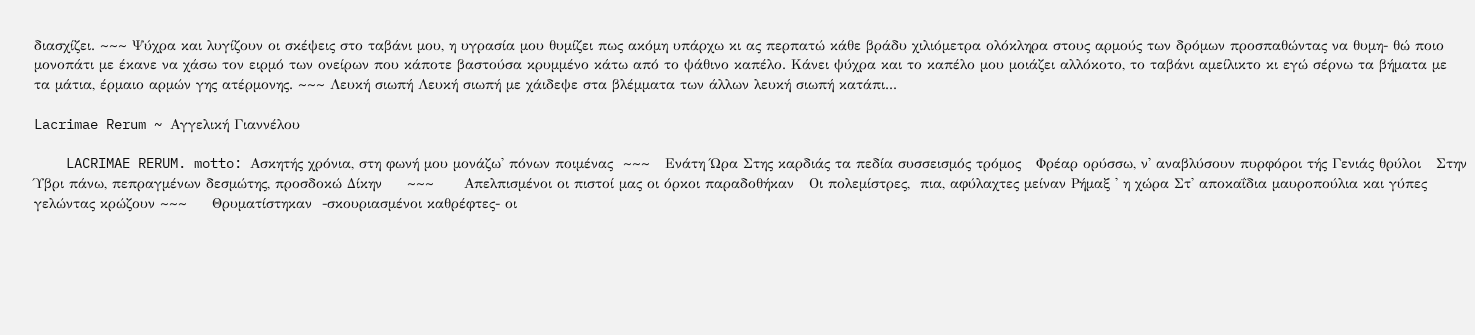διασχίζει. ~~~ Ψύχρα και λυγίζουν οι σκέψεις στο ταβάνι μου, η υγρασία μου θυμίζει πως ακόμη υπάρχω κι ας περπατώ κάθε βράδυ χιλιόμετρα ολόκληρα στους αρμούς των δρόμων προσπαθώντας να θυμη- θώ ποιο μονοπάτι με έκανε να χάσω τον ειρμό των ονείρων που κάποτε βαστούσα κρυμμένο κάτω από το ψάθινο καπέλο. Κάνει ψύχρα και το καπέλο μου μοιάζει αλλόκοτο, το ταβάνι αμείλικτο κι εγώ σέρνω τα βήματα με  τα μάτια, έρμαιο αρμών γης ατέρμονης. ~~~ Λευκή σιωπή Λευκή σιωπή με χάιδεψε στα βλέμματα των άλλων λευκή σιωπή κατάπι...

Lacrimae Rerum ~ Αγγελική Γιαννέλου

    LACRIMAE RERUM. motto: Ασκητής χρόνια, στη φωνή μου μονάζω' πόνων ποιμένας  ~~~   Ενάτη Ώρα Στης καρδιάς τα πεδία συσσεισμός τρόμος   Φρέαρ ορύσσω, ν' αναβλύσουν πυρφόροι τής Γενιάς θρύλοι   Στην Ύβρι πάνω, πεπραγμένων δεσμώτης, προσδοκώ Δίκην     ~~~      Απελπισμένοι οι πιστοί μας οι όρκοι παραδοθήκαν   Οι πολεμίστρες,  πια, αφύλαχτες μείναν Ρήμαξ ' η χώρα Στ' αποκαΐδια μαυροπούλια και γύπες  γελώντας κρώζουν ~~~     Θρυματίστηκαν  -σκουριασμένοι καθρέφτες- οι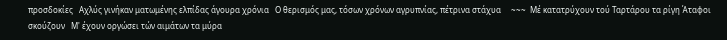προσδοκίες   Αχλύς γινήκαν ματωμένης ελπίδας άγουρα χρόνια   Ο θερισμός μας, τόσων χρόνων αγρυπνίας, πέτρινα στάχυα     ~~~  Μέ κατατρύχουν τού Ταρτάρου τα ρίγη Άταφοι σκούζουν   Μ' έχουν οργώσει τών αιμάτων τα μύρα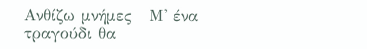Ανθίζω μνήμες   Μ' ένα τραγούδι θα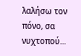λαλήσω τον πόνο, σα νυχτοπού...